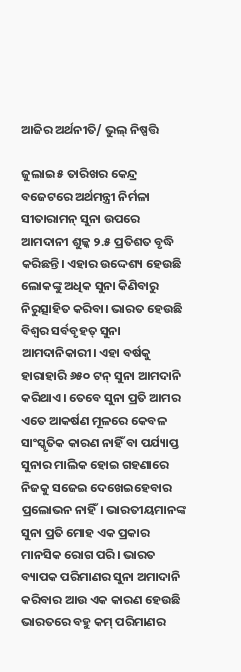ଆଜିର ଅର୍ଥନୀତି/ ଭୁଲ୍‌ ନିଷ୍ପତ୍ତି

ଜୁଲାଇ ୫ ତାରିଖର କେନ୍ଦ୍ର ବଜେଟରେ ଅର୍ଥମନ୍ତ୍ରୀ ନିର୍ମଳା ସୀତାରାମନ୍‌ ସୁନା ଉପରେ ଆମଦାନୀ ଶୁଳ୍କ ୨.୫ ପ୍ରତିଶତ ବୃଦ୍ଧି କରିଛନ୍ତି। ଏହାର ଉଦ୍ଦେଶ୍ୟ ହେଉଛି ଲୋକଙ୍କୁ ଅଧିକ ସୁନା କିଣିବାରୁ ନିରୁତ୍ସାହିତ କରିବା। ଭାରତ ହେଉଛି ବିଶ୍ୱର ସର୍ବବୃହତ୍‌ ସୁନା ଆମଦାନିକାରୀ। ଏହା ବର୍ଷକୁ ହାରାହାରି ୬୫୦ ଟନ୍‌ ସୁନା ଆମଦାନି କରିଥାଏ। ତେବେ ସୁନା ପ୍ରତି ଆମର ଏତେ ଆକର୍ଷଣ ମୂଳରେ କେବଳ ସାଂସ୍କୃତିକ କାରଣ ନାହିଁ ବା ପର୍ଯ୍ୟାପ୍ତ ସୁନାର ମାଲିକ ହୋଇ ଗହଣାରେ ନିଜକୁ ସଜେଇ ଦେଖେଇହେବାର ପ୍ରଲୋଭନ ନାହିଁ। ଭାରତୀୟମାନଙ୍କ ସୁନା ପ୍ରତି ମୋହ ଏକ ପ୍ରକାର ମାନସିକ ରୋଗ ପରି। ଭାରତ ବ୍ୟାପକ ପରିମାଣର ସୁନା ଅମାଦାନି କରିବାର ଆଉ ଏକ କାରଣ ହେଉଛି ଭାରତରେ ବହୁ କମ୍‌ ପରିମାଣର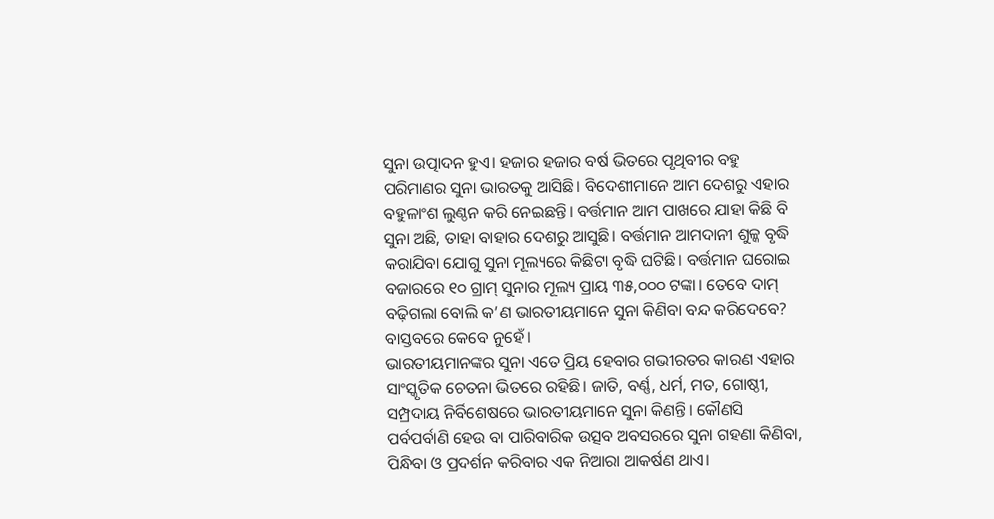ସୁନା ଉତ୍ପାଦନ ହୁଏ। ହଜାର ହଜାର ବର୍ଷ ଭିତରେ ପୃଥିବୀର ବହୁ ପରିମାଣର ସୁନା ଭାରତକୁ ଆସିଛି। ବିଦେଶୀମାନେ ଆମ ଦେଶରୁ ଏହାର ବହୁଳାଂଶ ଲୁଣ୍ଠନ କରି ନେଇଛନ୍ତି। ବର୍ତ୍ତମାନ ଆମ ପାଖରେ ଯାହା କିଛି ବି ସୁନା ଅଛି, ତାହା ବାହାର ଦେଶରୁ ଆସୁଛି। ବର୍ତ୍ତମାନ ଆମଦାନୀ ଶୁଳ୍କ ବୃଦ୍ଧି କରାଯିବା ଯୋଗୁ ସୁନା ମୂଲ୍ୟରେ କିଛିଟା ବୃଦ୍ଧି ଘଟିଛି। ବର୍ତ୍ତମାନ ଘରୋଇ ବଜାରରେ ୧୦ ଗ୍ରାମ୍‌ ସୁନାର ମୂଲ୍ୟ ପ୍ରାୟ ୩୫,୦୦୦ ଟଙ୍କା। ତେବେ ଦାମ୍‌ ବଢ଼ିଗଲା ବୋଲି କ’ଣ ଭାରତୀୟମାନେ ସୁନା କିଣିବା ବନ୍ଦ କରିଦେବେ? ବାସ୍ତବରେ କେବେ ନୁହେଁ।
ଭାରତୀୟମାନଙ୍କର ସୁନା ଏତେ ପ୍ରିୟ ହେବାର ଗଭୀରତର କାରଣ ଏହାର ସାଂସ୍କୃତିକ ଚେତନା ଭିତରେ ରହିଛି। ଜାତି, ବର୍ଣ୍ଣ, ଧର୍ମ, ମତ, ଗୋଷ୍ଠୀ, ସମ୍ପ୍ରଦାୟ ନିର୍ବିଶେଷରେ ଭାରତୀୟମାନେ ସୁନା କିଣନ୍ତି। କୌଣସି ପର୍ବପର୍ବାଣି ହେଉ ବା ପାରିବାରିକ ଉତ୍ସବ ଅବସରରେ ସୁନା ଗହଣା କିଣିବା, ପିନ୍ଧିବା ଓ ପ୍ରଦର୍ଶନ କରିବାର ଏକ ନିଆରା ଆକର୍ଷଣ ଥାଏ।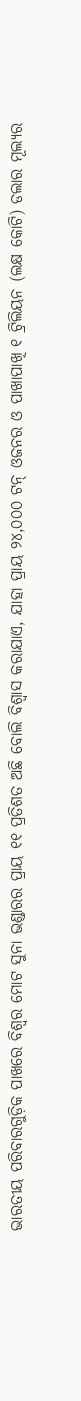ଭାରତୀୟ ପରିବାରଗୁଡ଼ିକ ପାଖରେ ବିଶ୍ୱର ମୋଟ ସୁନା ଭଣ୍ଡାରର ପ୍ରାୟ ୧୧ ପ୍ରତିଶତ ଅଛି ବୋଲି ବିଶ୍ୱାସ କରାଯାଏ, ଯାହା ପ୍ରାୟ ୨୪,୦୦୦ ଟନ୍‌ ଓଜନର ଓ ପାଖାପାଖି ୧ ଟ୍ରିଲିୟନ (ଲକ୍ଷ କୋଟି) ଡଲାର ମୂଲ୍ୟର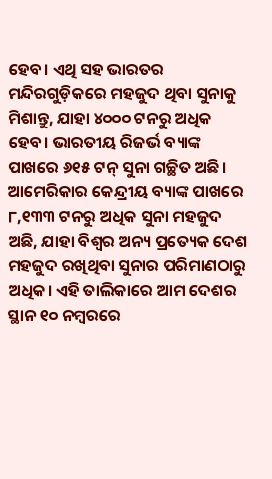ହେବ। ଏଥି ସହ ଭାରତର ମନ୍ଦିରଗୁଡ଼ିକରେ ମହଜୁଦ ଥିବା ସୁନାକୁ ମିଶାନ୍ତୁ, ଯାହା ୪୦୦୦ ଟନରୁ ଅଧିକ ହେବ। ଭାରତୀୟ ରିଜର୍ଭ ବ୍ୟାଙ୍କ ପାଖରେ ୬୧୫ ଟନ୍‌ ସୁନା ଗଚ୍ଛିତ ଅଛି। ଆମେରିକାର କେନ୍ଦ୍ରୀୟ ବ୍ୟାଙ୍କ ପାଖରେ ୮,୧୩୩ ଟନରୁ ଅଧିକ ସୁନା ମହଜୁଦ ଅଛି, ଯାହା ବିଶ୍ୱର ଅନ୍ୟ ପ୍ରତ୍ୟେକ ଦେଶ ମହଜୁଦ ରଖିଥିବା ସୁନାର ପରିମାଣଠାରୁ ଅଧିକ। ଏହି ତାଲିକାରେ ଆମ ଦେଶର ସ୍ଥାନ ୧୦ ନମ୍ବରରେ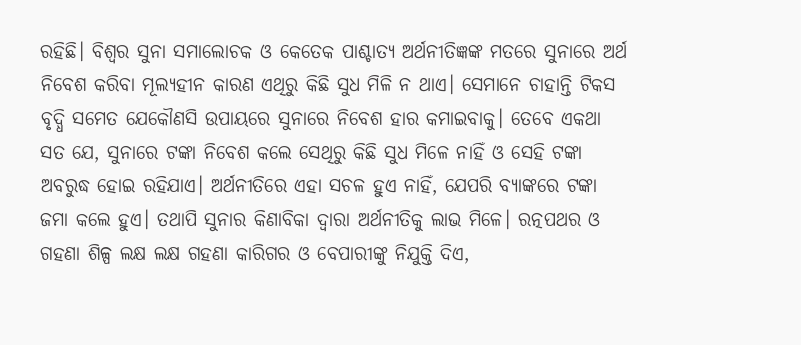ରହିଛି। ବିଶ୍ୱର ସୁନା ସମାଲୋଚକ ଓ କେତେକ ପାଶ୍ଚାତ୍ୟ ଅର୍ଥନୀତିଜ୍ଞଙ୍କ ମତରେ ସୁନାରେ ଅର୍ଥ ନିବେଶ କରିବା ମୂଲ୍ୟହୀନ କାରଣ ଏଥିରୁ କିଛି ସୁଧ ମିଳି ନ ଥାଏ। ସେମାନେ ଚାହାନ୍ତି ଟିକସ ବୃଦ୍ଧି ସମେତ ଯେକୌଣସି ଉପାୟରେ ସୁନାରେ ନିବେଶ ହାର କମାଇବାକୁ। ତେବେ ଏକଥା ସତ ଯେ, ସୁନାରେ ଟଙ୍କା ନିବେଶ କଲେ ସେଥିରୁ କିଛି ସୁଧ ମିଳେ ନାହିଁ ଓ ସେହି ଟଙ୍କା ଅବରୁଦ୍ଧ ହୋଇ ରହିଯାଏ। ଅର୍ଥନୀତିରେ ଏହା ସଚଳ ହୁଏ ନାହିଁ, ଯେପରି ବ୍ୟାଙ୍କରେ ଟଙ୍କା ଜମା କଲେ ହୁଏ। ତଥାପି ସୁନାର କିଣାବିକା ଦ୍ୱାରା ଅର୍ଥନୀତିକୁ ଲାଭ ମିଳେ। ରତ୍ନପଥର ଓ ଗହଣା ଶିଳ୍ପ ଲକ୍ଷ ଲକ୍ଷ ଗହଣା କାରିଗର ଓ ବେପାରୀଙ୍କୁ ନିଯୁକ୍ତି ଦିଏ,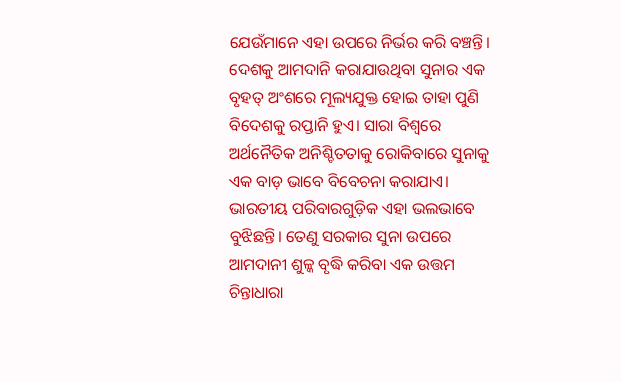ଯେଉଁମାନେ ଏହା ଉପରେ ନିର୍ଭର କରି ବଞ୍ଚନ୍ତି। ଦେଶକୁ ଆମଦାନି କରାଯାଉଥିବା ସୁନାର ଏକ ବୃହତ୍‌ ଅଂଶରେ ମୂଲ୍ୟଯୁକ୍ତ ହୋଇ ତାହା ପୁଣି ବିଦେଶକୁ ରପ୍ତାନି ହୁଏ। ସାରା ବିଶ୍ୱରେ ଅର୍ଥନୈତିକ ଅନିଶ୍ଚିତତାକୁ ରୋକିବାରେ ସୁନାକୁ ଏକ ବାଡ଼ ଭାବେ ବିବେଚନା କରାଯାଏ। ଭାରତୀୟ ପରିବାରଗୁଡ଼ିକ ଏହା ଭଲଭାବେ ବୁଝିଛନ୍ତି। ତେଣୁ ସରକାର ସୁନା ଉପରେ ଆମଦାନୀ ଶୁଳ୍କ ବୃଦ୍ଧି କରିବା ଏକ ଉତ୍ତମ ଚିନ୍ତାଧାରା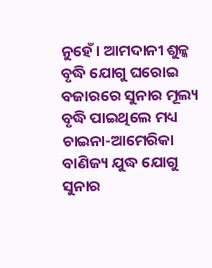ନୁହେଁ। ଆମଦାନୀ ଶୁଳ୍କ ବୃଦ୍ଧି ଯୋଗୁ ଘରୋଇ ବଜାରରେ ସୁନାର ମୂଲ୍ୟ ବୃଦ୍ଧି ପାଇଥିଲେ ମଧ୍ୟ ଚାଇନା-ଆମେରିକା ବାଣିଜ୍ୟ ଯୁଦ୍ଧ ଯୋଗୁ ସୁନାର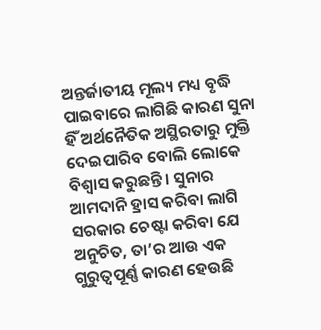ଅନ୍ତର୍ଜାତୀୟ ମୂଲ୍ୟ ମଧ୍ୟ ବୃଦ୍ଧି ପାଇବାରେ ଲାଗିଛି କାରଣ ସୁନା ହିଁ ଅର୍ଥନୈତିକ ଅସ୍ଥିରତାରୁ ମୁକ୍ତି ଦେଇପାରିବ ବୋଲି ଲୋକେ ବିଶ୍ୱାସ କରୁଛନ୍ତି। ସୁନାର ଆମଦାନି ହ୍ରାସ କରିବା ଲାଗି ସରକାର ଚେଷ୍ଟା କରିବା ଯେ ଅନୁଚିତ, ତା’ର ଆଉ ଏକ ଗୁରୁତ୍ୱପୂର୍ଣ୍ଣ କାରଣ ହେଉଛି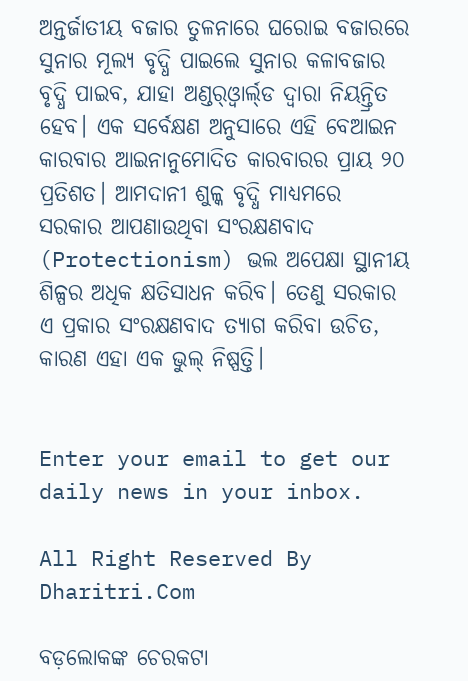ଅନ୍ତର୍ଜାତୀୟ ବଜାର ତୁଳନାରେ ଘରୋଇ ବଜାରରେ ସୁନାର ମୂଲ୍ୟ ବୃଦ୍ଧି ପାଇଲେ ସୁନାର କଳାବଜାର ବୃଦ୍ଧି ପାଇବ, ଯାହା ଅଣ୍ଡର୍‌ଓ୍ବାର୍ଲ୍‌ଡ ଦ୍ୱାରା ନିୟନ୍ତ୍ରିତ ହେବ। ଏକ ସର୍ବେକ୍ଷଣ ଅନୁସାରେ ଏହି ବେଆଇନ କାରବାର ଆଇନାନୁମୋଦିତ କାରବାରର ପ୍ରାୟ ୨୦ ପ୍ରତିଶତ। ଆମଦାନୀ ଶୁଳ୍କ ବୃଦ୍ଧି ମାଧ୍ୟମରେ ସରକାର ଆପଣାଉଥିବା ସଂରକ୍ଷଣବାଦ (Protectionism) ଭଲ ଅପେକ୍ଷା ସ୍ଥାନୀୟ ଶିଳ୍ପର ଅଧିକ କ୍ଷତିସାଧନ କରିବ। ତେଣୁ ସରକାର ଏ ପ୍ରକାର ସଂରକ୍ଷଣବାଦ ତ୍ୟାଗ କରିବା ଉଚିତ, କାରଣ ଏହା ଏକ ଭୁଲ୍‌ ନିଷ୍ପତ୍ତି।


Enter your email to get our daily news in your inbox.

All Right Reserved By Dharitri.Com

ବଡ଼ଲୋକଙ୍କ ଚେରକଟା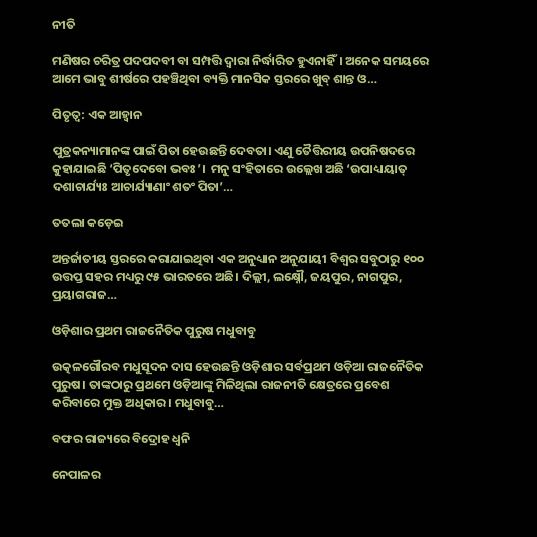ନୀତି

ମଣିଷର ଚରିତ୍ର ପଦପଦବୀ ବା ସମ୍ପତ୍ତି ଦ୍ୱାରା ନିର୍ଦ୍ଧାରିତ ହୁଏନାହିଁ। ଅନେକ ସମୟରେ ଆମେ ଭାବୁ ଶୀର୍ଷରେ ପହଞ୍ଚିଥିବା ବ୍ୟକ୍ତି ମାନସିକ ସ୍ତରରେ ଖୁବ୍‌ ଶାନ୍ତ ଓ…

ପିତୃତ୍ୱ: ଏକ ଆହ୍ବାନ

ପୁତ୍ରକନ୍ୟାମାନଙ୍କ ପାଇଁ ପିତା ହେଉଛନ୍ତି ଦେବତା। ଏଣୁ ତୈତ୍ତିରୀୟ ଉପନିଷଦରେ କୁହାଯାଇଛି ‘ପିତୃଦେବୋ ଭବଃ’।  ମନୁ ସଂହିତାରେ ଉଲ୍ଲେଖ ଅଛି ‘ଉପାଧ୍ୟାୟାତ୍‌ ଦଶାଚାର୍ଯ୍ୟଃ ଆଚାର୍ଯ୍ୟାଣାଂ ଶତଂ ପିତା’…

ତତଲା କଡ଼େଇ

ଅନ୍ତର୍ଜାତୀୟ ସ୍ତରରେ କରାଯାଇଥିବା ଏକ ଅନୁଧ୍ୟାନ ଅନୁଯାୟୀ ବିଶ୍ୱର ସବୁଠାରୁ ୧୦୦ ଉତ୍ତପ୍ତ ସହର ମଧ୍ୟରୁ ୯୫ ଭାରତରେ ଅଛି। ଦିଲ୍ଲୀ, ଲକ୍ଷ୍ନୌ, ଜୟପୁର, ନାଗପୁର, ପ୍ରୟାଗରାଜ…

ଓଡ଼ିଶାର ପ୍ରଥମ ରାଜନୈତିକ ପୁରୁଷ ମଧୁବାବୁ

ଉତ୍କଳଗୌରବ ମଧୁସୂଦନ ଦାସ ହେଉଛନ୍ତି ଓଡ଼ିଶାର ସର୍ବପ୍ରଥମ ଓଡ଼ିଆ ରାଜନୈତିକ ପୁରୁଷ। ତାଙ୍କଠାରୁ ପ୍ରଥମେ ଓଡ଼ିଆଙ୍କୁ ମିଳିଥିଲା ରାଜନୀତି କ୍ଷେତ୍ରରେ ପ୍ରବେଶ କରିବାରେ ମୁକ୍ତ ଅଧିକାର। ମଧୁବାବୁ…

ବଫର ରାଜ୍ୟରେ ବିଦ୍ରୋହ ଧ୍ୱନି

ନେପାଳର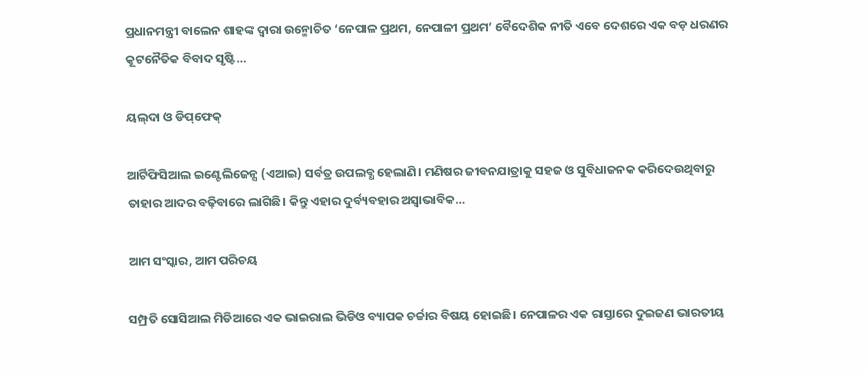ପ୍ରଧାନମନ୍ତ୍ରୀ ବାଲେନ ଶାହଙ୍କ ଦ୍ୱାରା ଉନ୍ମୋଚିତ ‘ନେପାଳ ପ୍ରଥମ, ନେପାଳୀ ପ୍ରଥମ’ ବୈଦେଶିକ ନୀତି ଏବେ ଦେଶରେ ଏକ ବଡ଼ ଧରଣର କୂଟନୈତିକ ବିବାଦ ସୃଷ୍ଟି…

ୟଲ୍‌ଦା ଓ ଡିପ୍‌ଫେକ୍‌

ଆର୍ଟିଫିସିଆଲ ଇଣ୍ଟେଲିଜେନ୍ସ (ଏଆଇ) ସର୍ବତ୍ର ଉପଲବ୍ଧ ହେଲାଣି। ମଣିଷର ଜୀବନଯାତ୍ରାକୁ ସହଜ ଓ ସୁବିଧାଜନକ କରିଦେଉଥିବାରୁ ତାହାର ଆଦର ବଢ଼ିବାରେ ଲାଗିଛି। କିନ୍ତୁ ଏହାର ଦୁର୍ବ୍ୟବହାର ଅସ୍ବାଭାବିକ…

ଆମ ସଂସ୍କାର, ଆମ ପରିଚୟ

ସମ୍ପ୍ରତି ସୋସିଆଲ ମିଡିଆରେ ଏକ ଭାଇରାଲ ଭିଡିଓ ବ୍ୟାପକ ଚର୍ଚ୍ଚାର ବିଷୟ ହୋଇଛି। ନେପାଳର ଏକ ରାସ୍ତାରେ ଦୁଇଜଣ ଭାରତୀୟ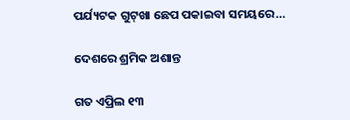ପର୍ଯ୍ୟଟକ ଗୁଟ୍‌ଖା ଛେପ ପକାଇବା ସମୟରେ…

ଦେଶରେ ଶ୍ରମିକ ଅଶାନ୍ତ

ଗତ ଏପ୍ରିଲ ୧୩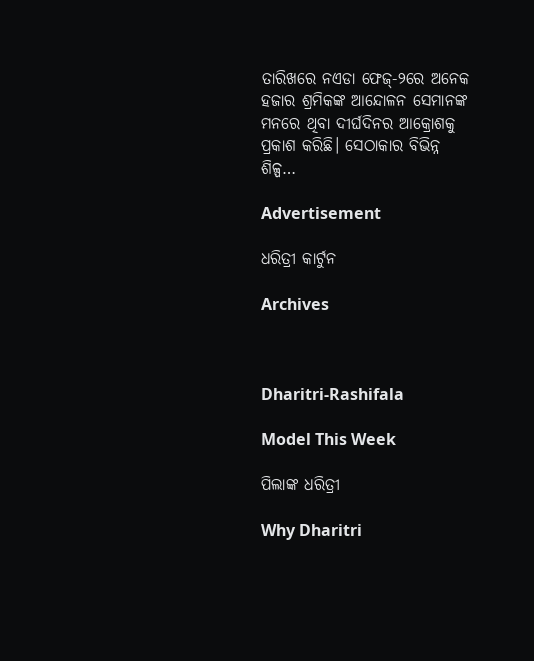ତାରିଖରେ ନଏଡା ଫେଜ୍‌-୨ରେ ଅନେକ ହଜାର ଶ୍ରମିକଙ୍କ ଆନ୍ଦୋଳନ ସେମାନଙ୍କ ମନରେ ଥିବା ଦୀର୍ଘଦିନର ଆକ୍ରୋଶକୁ ପ୍ରକାଶ କରିଛି। ସେଠାକାର ବିଭିନ୍ନ ଶିଳ୍ପ…

Advertisement

ଧରିତ୍ରୀ କାର୍ଟୁନ

Archives



Dharitri-Rashifala

Model This Week

ପିଲାଙ୍କ ଧରିତ୍ରୀ

Why Dharitri